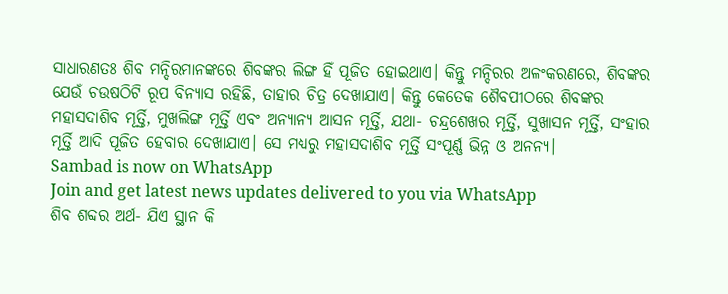ସାଧାରଣତଃ ଶିବ ମନ୍ଦିରମାନଙ୍କରେ ଶିବଙ୍କର ଲିଙ୍ଗ ହିଁ ପୂଜିତ ହୋଇଥାଏ। କିନ୍ତୁ ମନ୍ଦିରର ଅଳଂକରଣରେ, ଶିବଙ୍କର ଯେଉଁ ଚଉଷଠିଟି ରୂପ ବିନ୍ୟାସ ରହିଛି, ତାହାର ଚିତ୍ର ଦେଖାଯାଏ। କିନ୍ତୁ କେତେକ ଶୈବପୀଠରେ ଶିବଙ୍କର ମହାସଦାଶିବ ମୂର୍ତ୍ତି, ମୁଖଲିଙ୍ଗ ମୂର୍ତ୍ତି ଏବଂ ଅନ୍ୟାନ୍ୟ ଆସନ ମୂର୍ତ୍ତି, ଯଥା- ଚନ୍ଦ୍ରଶେଖର ମୂର୍ତ୍ତି, ସୁଖାସନ ମୂର୍ତ୍ତି, ସଂହାର ମୂର୍ତ୍ତି ଆଦି ପୂଜିତ ହେବାର ଦେଖାଯାଏ। ସେ ମଧ୍ୟରୁ ମହାସଦାଶିବ ମୂର୍ତ୍ତି ସଂପୂର୍ଣ୍ଣ ଭିନ୍ନ ଓ ଅନନ୍ୟ।
Sambad is now on WhatsApp
Join and get latest news updates delivered to you via WhatsApp
ଶିବ ଶବ୍ଦର ଅର୍ଥ- ଯିଏ ସ୍ଥାନ କି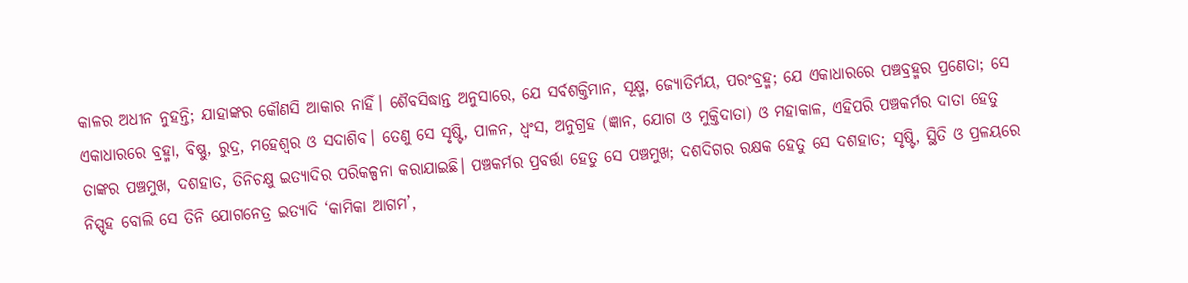କାଳର ଅଧୀନ ନୁହନ୍ତି; ଯାହାଙ୍କର କୌଣସି ଆକାର ନାହିଁ। ଶୈବସିଦ୍ଧାନ୍ତ ଅନୁସାରେ, ଯେ ସର୍ବଶକ୍ତିମାନ, ସୂକ୍ଷ୍ମ, ଜ୍ୟୋତିର୍ମୟ, ପରଂବ୍ରହ୍ମ; ଯେ ଏକାଧାରରେ ପଞ୍ଚବ୍ରହ୍ମର ପ୍ରଣେତା; ସେ ଏକାଧାରରେ ବ୍ରହ୍ମା, ବିଷ୍ଣୁ, ରୁଦ୍ର, ମହେଶ୍ୱର ଓ ସଦାଶିବ। ତେଣୁ ସେ ସୃଷ୍ଟି, ପାଳନ, ଧ୍ୱଂସ, ଅନୁଗ୍ରହ (ଜ୍ଞାନ, ଯୋଗ ଓ ମୁକ୍ତିଦାତା) ଓ ମହାକାଳ, ଏହିପରି ପଞ୍ଚକର୍ମର ଦାତା ହେତୁ ତାଙ୍କର ପଞ୍ଚମୁଖ, ଦଶହାତ, ତିନିଚକ୍ଷୁ ଇତ୍ୟାଦିର ପରିକଳ୍ପନା କରାଯାଇଛି। ପଞ୍ଚକର୍ମର ପ୍ରବର୍ତ୍ତା ହେତୁ ସେ ପଞ୍ଚମୁଖ; ଦଶଦିଗର ରକ୍ଷକ ହେତୁ ସେ ଦଶହାତ; ସୃଷ୍ଟି, ସ୍ଥିତି ଓ ପ୍ରଳୟରେ ନିସ୍ପୃହ ବୋଲି ସେ ତିନି ଯୋଗନେତ୍ର ଇତ୍ୟାଦି ‘କାମିକା ଆଗମ’,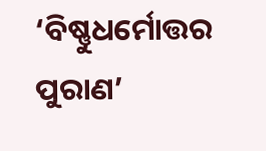‘ବିଷ୍ଣୁଧର୍ମୋତ୍ତର ପୁରାଣ’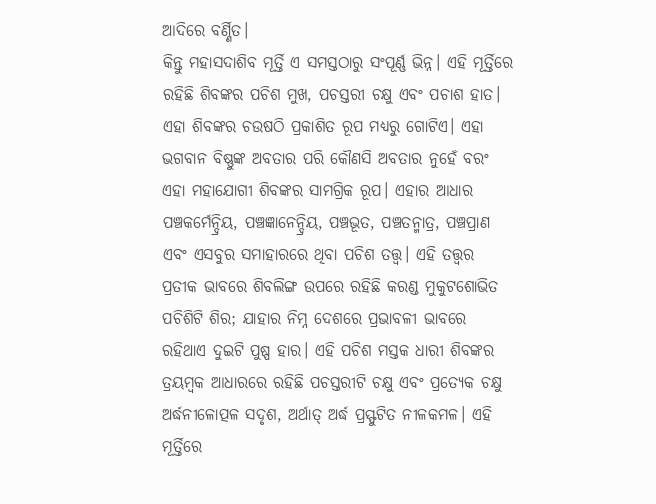ଆଦିରେ ବର୍ଣ୍ଣିତ।
କିନ୍ତୁ ମହାସଦାଶିବ ମୂର୍ତ୍ତି ଏ ସମସ୍ତଠାରୁ ସଂପୂର୍ଣ୍ଣ ଭିନ୍ନ। ଏହି ମୂର୍ତ୍ତିରେ ରହିଛି ଶିବଙ୍କର ପଚିଶ ମୁଖ, ପଚସ୍ତରୀ ଚକ୍ଷୁ ଏବଂ ପଚାଶ ହାତ। ଏହା ଶିବଙ୍କର ଚଉଷଠି ପ୍ରକାଶିତ ରୂପ ମଧ୍ୟରୁ ଗୋଟିଏ। ଏହା ଭଗବାନ ବିଷ୍ଣୁଙ୍କ ଅବତାର ପରି କୌଣସି ଅବତାର ନୁହେଁ ବରଂ ଏହା ମହାଯୋଗୀ ଶିବଙ୍କର ସାମଗ୍ରିକ ରୂପ। ଏହାର ଆଧାର ପଞ୍ଚକର୍ମେନ୍ଦ୍ରିୟ, ପଞ୍ଚଜ୍ଞାନେନ୍ଦ୍ରିୟ, ପଞ୍ଚଭୂତ, ପଞ୍ଚତନ୍ମାତ୍ର, ପଞ୍ଚପ୍ରାଣ ଏବଂ ଏସବୁର ସମାହାରରେ ଥିବା ପଚିଶ ତତ୍ତ୍ୱ। ଏହି ତତ୍ତ୍ୱର ପ୍ରତୀକ ଭାବରେ ଶିବଲିଙ୍ଗ ଉପରେ ରହିଛି କରଣ୍ଡ ମୁକୁଟଶୋଭିତ ପଚିଶିଟି ଶିର; ଯାହାର ନିମ୍ନ ଦେଶରେ ପ୍ରଭାବଳୀ ଭାବରେ ରହିଥାଏ ଦୁଇଟି ପୁଷ୍ପ ହାର। ଏହି ପଚିଶ ମସ୍ତକ ଧାରୀ ଶିବଙ୍କର ତ୍ରୟମ୍ବକ ଆଧାରରେ ରହିଛି ପଚସ୍ତରୀଟି ଚକ୍ଷୁ ଏବଂ ପ୍ରତ୍ୟେକ ଚକ୍ଷୁ ଅର୍ଦ୍ଧନୀଳୋତ୍ପଳ ସଦୃଶ, ଅର୍ଥାତ୍ ଅର୍ଦ୍ଧ ପ୍ରସ୍ଫୁଟିତ ନୀଳକମଳ। ଏହି ମୂର୍ତ୍ତିରେ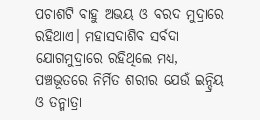ପଚାଶଟି ବାହୁ ଅଭୟ ଓ ବରଦ ମୁଦ୍ରାରେ ରହିଥାଏ। ମହାସଦାଶିବ ସର୍ବଦା ଯୋଗମୁଦ୍ରାରେ ରହିଥିଲେ ମଧ୍ୟ, ପଞ୍ଚଭୂତରେ ନିର୍ମିତ ଶରୀର ଯେଉଁ ଇନ୍ଦ୍ରିୟ ଓ ତନ୍ମାତ୍ରା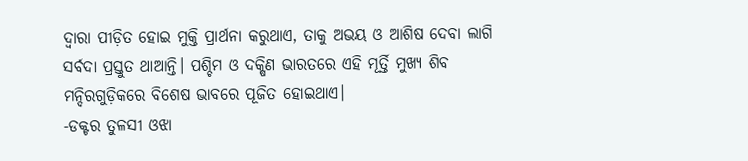ଦ୍ୱାରା ପୀଡ଼ିତ ହୋଇ ମୁକ୍ତି ପ୍ରାର୍ଥନା କରୁଥାଏ, ତାକୁ ଅଭୟ ଓ ଆଶିଷ ଦେବା ଲାଗି ସର୍ବଦା ପ୍ରସ୍ତୁତ ଥାଆନ୍ତି। ପଶ୍ଚିମ ଓ ଦକ୍ଷିଣ ଭାରତରେ ଏହି ମୂର୍ତ୍ତି ମୁଖ୍ୟ ଶିବ ମନ୍ଦିରଗୁଡ଼ିକରେ ବିଶେଷ ଭାବରେ ପୂଜିତ ହୋଇଥାଏ।
-ଡକ୍ଟର ତୁଳସୀ ଓଝା